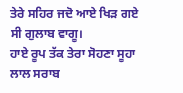ਤੇਰੇ ਸਹਿਰ ਜਦੋ ਆਏ ਖਿੜ ਗਏ ਸੀ ਗੁਲਾਬ ਵਾਗੂ।
ਹਾਏ ਰੂਪ ਤੱਕ ਤੇਰਾ ਸੋਹਣਾ ਸੂਹਾ ਲਾਲ ਸਰਾਬ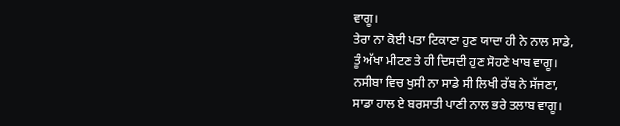ਵਾਗੂ।
ਤੇਰਾ ਨਾ ਕੋਈ ਪਤਾ ਟਿਕਾਣਾ ਹੁਣ ਯਾਦਾ ਹੀ ਨੇ ਨਾਲ ਸਾਡੇ,
ਤੂੰ ਅੱਖਾ ਮੀਟਣ ਤੇ ਹੀ ਦਿਸਦੀ ਹੁਣ ਸੋਹਣੇ ਖਾਬ ਵਾਗੂ।
ਨਸੀਬਾ ਵਿਚ ਖੁਸੀ ਨਾ ਸਾਡੇ ਸੀ ਲਿਖੀ ਰੱਬ ਨੇ ਸੱਜਣਾ,
ਸਾਡਾ ਹਾਲ ਏ ਬਰਸਾਤੀ ਪਾਣੀ ਨਾਲ ਭਰੇ ਤਲਾਬ ਵਾਗੂ।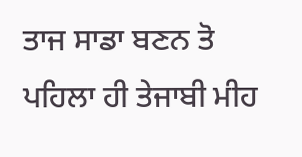ਤਾਜ ਸਾਡਾ ਬਣਨ ਤੋ ਪਹਿਲਾ ਹੀ ਤੇਜਾਬੀ ਮੀਹ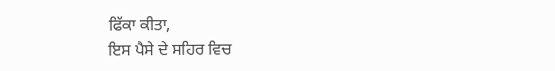ਫਿੱਕਾ ਕੀਤਾ,
ਇਸ ਪੈਸੇ ਦੇ ਸਹਿਰ ਵਿਚ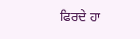ਫਿਰਦੇ ਹਾ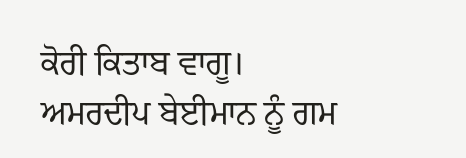ਕੋਰੀ ਕਿਤਾਬ ਵਾਗੂ।
ਅਮਰਦੀਪ ਬੇਈਮਾਨ ਨੂੰ ਗਮ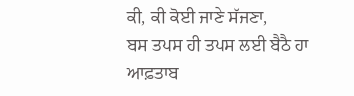ਕੀ, ਕੀ ਕੋਈ ਜਾਣੇ ਸੱਜਣਾ,
ਬਸ ਤਪਸ ਹੀ ਤਪਸ ਲਈ ਬੈਠੈ ਹਾ ਆਫ਼ਤਾਬ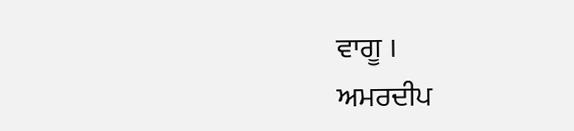ਵਾਗੂ ।
ਅਮਰਦੀਪ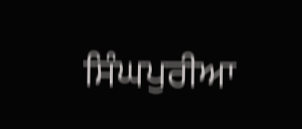ਸਿੰਘਪੁਰੀਆ